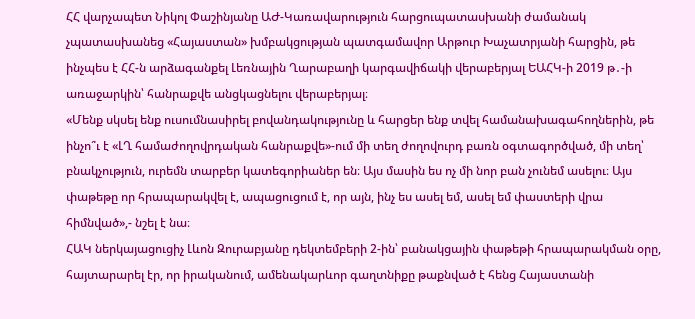ՀՀ վարչապետ Նիկոլ Փաշինյանը ԱԺ-Կառավարություն հարցուպատասխանի ժամանակ չպատասխանեց «Հայաստան» խմբակցության պատգամավոր Արթուր Խաչատրյանի հարցին, թե ինչպես է ՀՀ-ն արձագանքել Լեռնային Ղարաբաղի կարգավիճակի վերաբերյալ ԵԱՀԿ-ի 2019 թ․-ի առաջարկին՝ հանրաքվե անցկացնելու վերաբերյալ։
«Մենք սկսել ենք ուսումնասիրել բովանդակությունը և հարցեր ենք տվել համանախագահողներին, թե ինչո՞ւ է «ԼՂ համաժողովրդական հանրաքվե»-ում մի տեղ ժողովուրդ բառն օգտագործված, մի տեղ՝ բնակչություն, ուրեմն տարբեր կատեգորիաներ են։ Այս մասին ես ոչ մի նոր բան չունեմ ասելու։ Այս փաթեթը որ հրապարակվել է, ապացուցում է, որ այն, ինչ ես ասել եմ, ասել եմ փաստերի վրա հիմնված»,- նշել է նա։
ՀԱԿ ներկայացուցիչ Լևոն Զուրաբյանը դեկտեմբերի 2-ին՝ բանակցային փաթեթի հրապարակման օրը, հայտարարել էր, որ իրականում, ամենակարևոր գաղտնիքը թաքնված է հենց Հայաստանի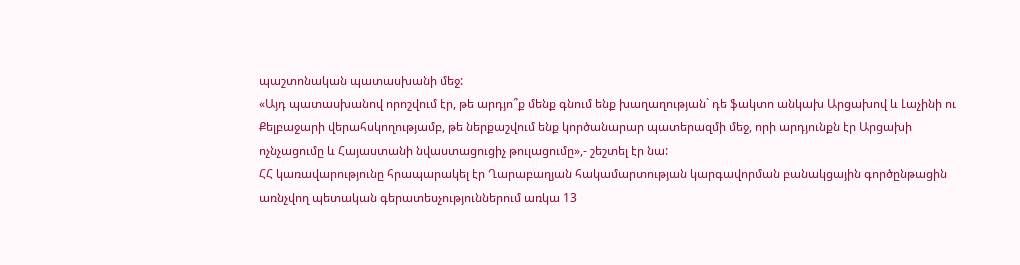պաշտոնական պատասխանի մեջ:
«Այդ պատասխանով որոշվում էր, թե արդյո՞ք մենք գնում ենք խաղաղության` դե ֆակտո անկախ Արցախով և Լաչինի ու Քելբաջարի վերահսկողությամբ, թե ներքաշվում ենք կործանարար պատերազմի մեջ, որի արդյունքն էր Արցախի ոչնչացումը և Հայաստանի նվաստացուցիչ թուլացումը»,- շեշտել էր նա:
ՀՀ կառավարությունը հրապարակել էր Ղարաբաղյան հակամարտության կարգավորման բանակցային գործընթացին առնչվող պետական գերատեսչություններում առկա 13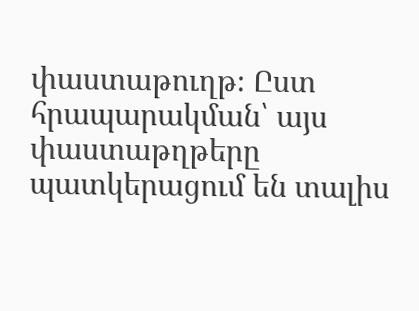փաստաթուղթ։ Ըստ հրապարակման՝ այս փաստաթղթերը պատկերացում են տալիս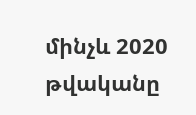մինչև 2020 թվականը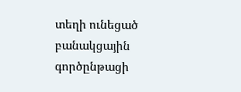տեղի ունեցած բանակցային գործընթացի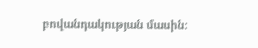բովանդակության մասին։